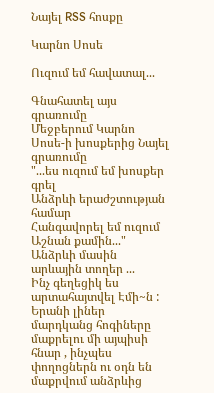Նայել RSS հոսքը

Կարնո Սոսե

Ուզում եմ հավատալ...

Գնահատել այս գրառումը
Մեջբերում Կարնո Սոսե-ի խոսքերից Նայել գրառումը
"...ես ուզում եմ խոսքեր գրել
Անձրևի երաժշտության համար
Հանգավորել եմ ուզում
Աշնան քամին..."
Անձրևի մասին արևային տողեր ...
Ինչ գեղեցիկ ես արտահայտվել Էմի~ն :
Երանի լիներ մարդկանց հոգիները մաքրելու մի այպիսի հնար , ինչպես փողոցներն ու օդն են մաքրվում անձրևից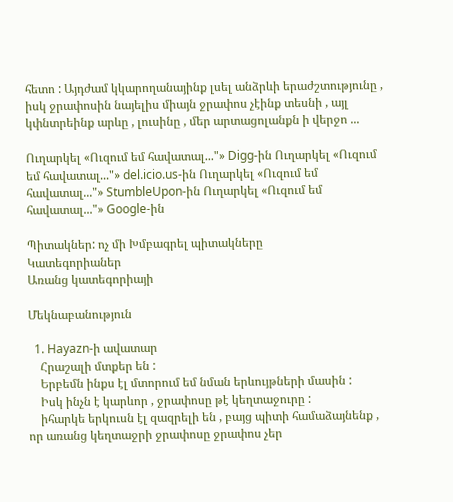հետո : Այդժամ կկարողանայինք լսել անձրևի երաժշտությունը , իսկ ջրափոսին նայելիս միայն ջրափոս չէինք տեսնի , այլ կփնտրեինք արևը , լուսինը , մեր արտացոլանքն ի վերջո ...

Ուղարկել «Ուզում եմ հավատալ..."» Digg-ին Ուղարկել «Ուզում եմ հավատալ..."» del.icio.us-ին Ուղարկել «Ուզում եմ հավատալ..."» StumbleUpon-ին Ուղարկել «Ուզում եմ հավատալ..."» Google-ին

Պիտակներ: ոչ մի Խմբագրել պիտակները
Կատեգորիաներ
Առանց կատեգորիայի

Մեկնաբանություն

  1. Hayazn-ի ավատար
    Հրաշալի մտքեր են :
    Երբեմն ինքս էլ մտորում եմ նման երևույթների մասին :
    Իսկ ինչն է կարևոր , ջրափոսը թէ կեղտաջուրը :
    իհարկե երկուսն էլ զազրելի են , բայց պիտի համաձայնենք , որ առանց կեղտաջրի ջրափոսը ջրափոս չեր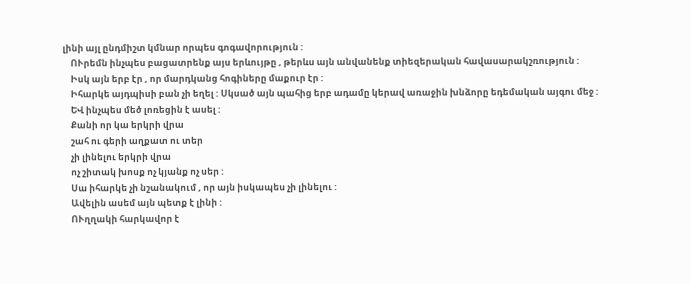լինի այլ ընդմիշտ կմնար որպես գոգավորություն :
    ՈՒրեմն ինչպես բացատրենք այս երևույթը , թերևս այն անվանենք տիեզերական հավասարակշռություն :
    Իսկ այն երբ էր , որ մարդկանց հոգիները մաքուր էր :
    Իհարկե այդպիսի բան չի եղել : Սկսած այն պահից երբ ադամը կերավ առաջին խնձորը եդեմական այգու մեջ :
    ԵՎ ինչպես մեծ լոռեցին է ասել :
    Քանի որ կա երկրի վրա
    շահ ու գերի աղքատ ու տեր
    չի լինելու երկրի վրա
    ոչ շիտակ խոսք ոչ կյանք ոչ սեր :
    Սա իհարկե չի նշանակում , որ այն իսկապես չի լինելու :
    Ավելին ասեմ այն պետք է լինի :
    ՈՒղղակի հարկավոր է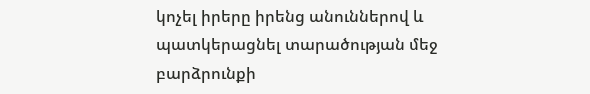կոչել իրերը իրենց անուններով և պատկերացնել տարածության մեջ բարձրունքի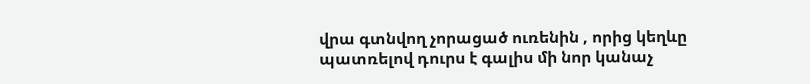վրա գտնվող չորացած ուռենին , որից կեղևը պատռելով դուրս է գալիս մի նոր կանաչ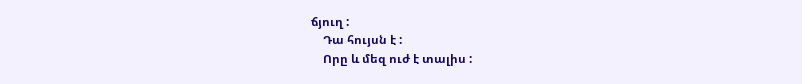ճյուղ :
    Դա հույսն է :
    Որը և մեզ ուժ է տալիս :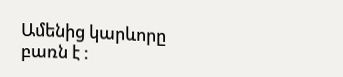Ամենից կարևորը բառն է :